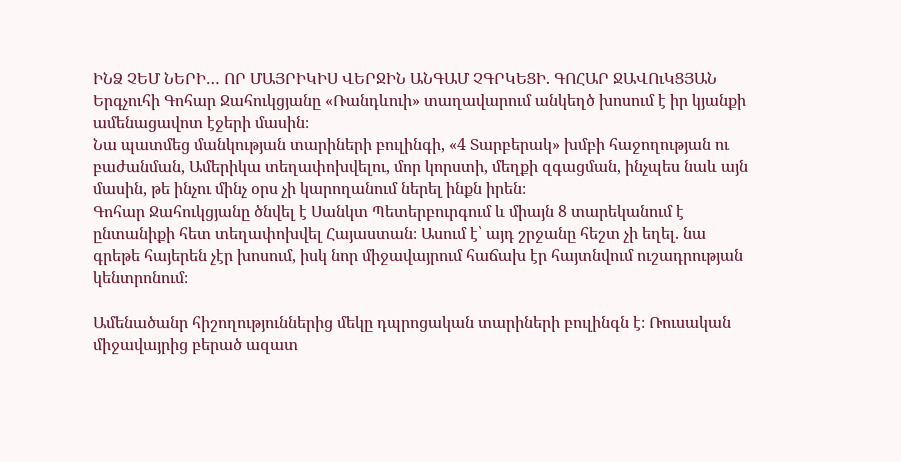ԻՆՁ ՉԵՄ ՆԵՐԻ… ՈՐ ՄԱՅՐԻԿԻՍ ՎԵՐՋԻՆ ԱՆԳԱՄ ՉԳՐԿԵՑԻ. ԳՈՀԱՐ ՋԱՎՈւԿՑՅԱՆ
Երգչուհի Գոհար Ջահուկցյանը «Ռանդևուի» տաղավարում անկեղծ խոսում է իր կյանքի ամենացավոտ էջերի մասին։
Նա պատմեց մանկության տարիների բուլինգի, «4 Տարբերակ» խմբի հաջողության ու բաժանման, Ամերիկա տեղափոխվելու, մոր կորստի, մեղքի զգացման, ինչպես նաև այն մասին, թե ինչու մինչ օրս չի կարողանում ներել ինքն իրեն։
Գոհար Ջահուկցյանը ծնվել է Սանկտ Պետերբուրգում և միայն 8 տարեկանում է ընտանիքի հետ տեղափոխվել Հայաստան։ Ասում է՝ այդ շրջանը հեշտ չի եղել. նա գրեթե հայերեն չէր խոսում, իսկ նոր միջավայրում հաճախ էր հայտնվում ուշադրության կենտրոնում։

Ամենածանր հիշողություններից մեկը դպրոցական տարիների բուլինգն է։ Ռուսական միջավայրից բերած ազատ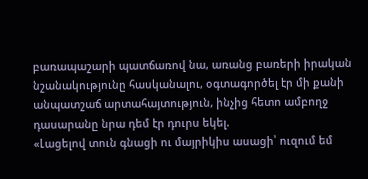բառապաշարի պատճառով նա, առանց բառերի իրական նշանակությունը հասկանալու, օգտագործել էր մի քանի անպատշաճ արտահայտություն, ինչից հետո ամբողջ դասարանը նրա դեմ էր դուրս եկել.
«Լացելով տուն գնացի ու մայրիկիս ասացի՝ ուզում եմ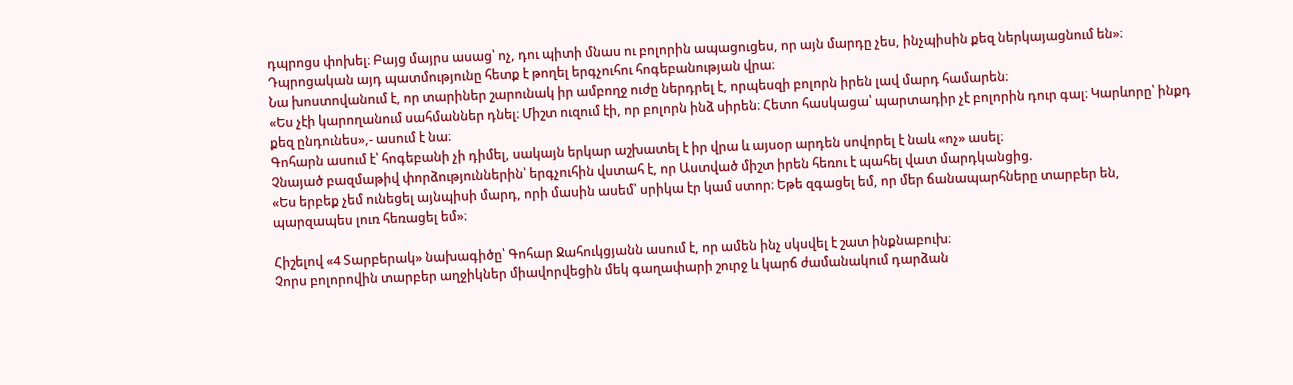դպրոցս փոխել։ Բայց մայրս ասաց՝ ոչ, դու պիտի մնաս ու բոլորին ապացուցես, որ այն մարդը չես, ինչպիսին քեզ ներկայացնում են»։
Դպրոցական այդ պատմությունը հետք է թողել երգչուհու հոգեբանության վրա։
Նա խոստովանում է, որ տարիներ շարունակ իր ամբողջ ուժը ներդրել է, որպեսզի բոլորն իրեն լավ մարդ համարեն։
«Ես չէի կարողանում սահմաններ դնել։ Միշտ ուզում էի, որ բոլորն ինձ սիրեն։ Հետո հասկացա՝ պարտադիր չէ բոլորին դուր գալ։ Կարևորը՝ ինքդ քեզ ընդունես»,- ասում է նա։
Գոհարն ասում է՝ հոգեբանի չի դիմել, սակայն երկար աշխատել է իր վրա և այսօր արդեն սովորել է նաև «ոչ» ասել։
Չնայած բազմաթիվ փորձություններին՝ երգչուհին վստահ է, որ Աստված միշտ իրեն հեռու է պահել վատ մարդկանցից.
«Ես երբեք չեմ ունեցել այնպիսի մարդ, որի մասին ասեմ՝ սրիկա էր կամ ստոր։ Եթե զգացել եմ, որ մեր ճանապարհները տարբեր են, պարզապես լուռ հեռացել եմ»։

Հիշելով «4 Տարբերակ» նախագիծը՝ Գոհար Ջահուկցյանն ասում է, որ ամեն ինչ սկսվել է շատ ինքնաբուխ։
Չորս բոլորովին տարբեր աղջիկներ միավորվեցին մեկ գաղափարի շուրջ և կարճ ժամանակում դարձան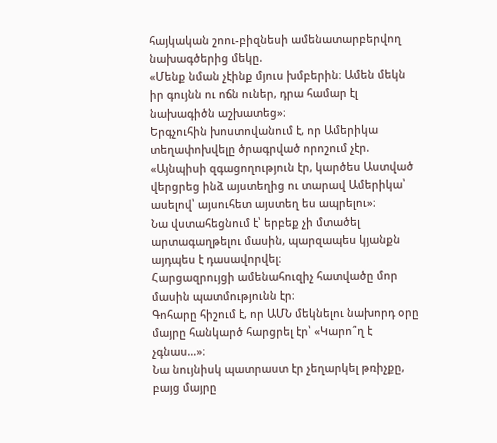հայկական շոու-բիզնեսի ամենատարբերվող նախագծերից մեկը.
«Մենք նման չէինք մյուս խմբերին։ Ամեն մեկն իր գույնն ու ոճն ուներ, դրա համար էլ նախագիծն աշխատեց»։
Երգչուհին խոստովանում է, որ Ամերիկա տեղափոխվելը ծրագրված որոշում չէր.
«Այնպիսի զգացողություն էր, կարծես Աստված վերցրեց ինձ այստեղից ու տարավ Ամերիկա՝ ասելով՝ այսուհետ այստեղ ես ապրելու»։
Նա վստահեցնում է՝ երբեք չի մտածել արտագաղթելու մասին, պարզապես կյանքն այդպես է դասավորվել։
Հարցազրույցի ամենահուզիչ հատվածը մոր մասին պատմությունն էր։
Գոհարը հիշում է, որ ԱՄՆ մեկնելու նախորդ օրը մայրը հանկարծ հարցրել էր՝ «Կարո՞ղ է չգնաս…»։
Նա նույնիսկ պատրաստ էր չեղարկել թռիչքը, բայց մայրը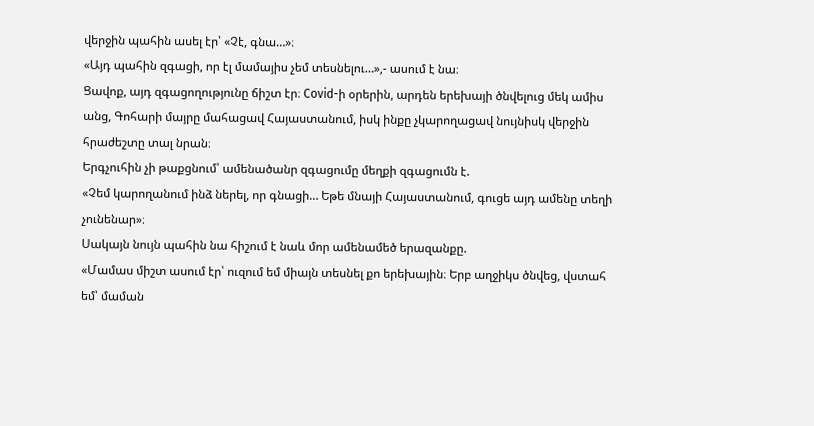վերջին պահին ասել էր՝ «Չէ, գնա…»։
«Այդ պահին զգացի, որ էլ մամայիս չեմ տեսնելու…»,- ասում է նա։
Ցավոք, այդ զգացողությունը ճիշտ էր։ Covid-ի օրերին, արդեն երեխայի ծնվելուց մեկ ամիս անց, Գոհարի մայրը մահացավ Հայաստանում, իսկ ինքը չկարողացավ նույնիսկ վերջին հրաժեշտը տալ նրան։
Երգչուհին չի թաքցնում՝ ամենածանր զգացումը մեղքի զգացումն է.
«Չեմ կարողանում ինձ ներել, որ գնացի… Եթե մնայի Հայաստանում, գուցե այդ ամենը տեղի չունենար»։
Սակայն նույն պահին նա հիշում է նաև մոր ամենամեծ երազանքը.
«Մամաս միշտ ասում էր՝ ուզում եմ միայն տեսնել քո երեխային։ Երբ աղջիկս ծնվեց, վստահ եմ՝ մաման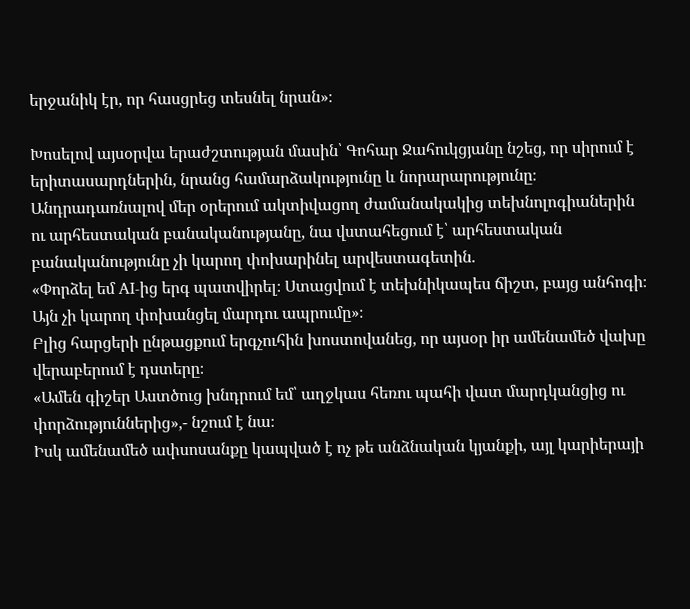երջանիկ էր, որ հասցրեց տեսնել նրան»։

Խոսելով այսօրվա երաժշտության մասին՝ Գոհար Ջահուկցյանը նշեց, որ սիրում է երիտասարդներին, նրանց համարձակությունը և նորարարությունը։
Անդրադառնալով մեր օրերում ակտիվացող ժամանակակից տեխնոլոգիաներին ու արհեստական բանականությանը, նա վստահեցում է՝ արհեստական բանականությունը չի կարող փոխարինել արվեստագետին.
«Փորձել եմ AI-ից երգ պատվիրել։ Ստացվում է տեխնիկապես ճիշտ, բայց անհոգի։ Այն չի կարող փոխանցել մարդու ապրումը»։
Բլից հարցերի ընթացքում երգչուհին խոստովանեց, որ այսօր իր ամենամեծ վախը վերաբերում է դստերը։
«Ամեն գիշեր Աստծուց խնդրում եմ՝ աղջկաս հեռու պահի վատ մարդկանցից ու փորձություններից»,- նշում է նա։
Իսկ ամենամեծ ափսոսանքը կապված է ոչ թե անձնական կյանքի, այլ կարիերայի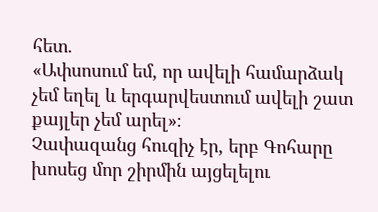հետ.
«Ափսոսում եմ, որ ավելի համարձակ չեմ եղել և երգարվեստում ավելի շատ քայլեր չեմ արել»։
Չափազանց հուզիչ էր, երբ Գոհարը խոսեց մոր շիրմին այցելելու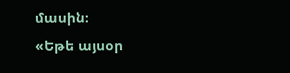մասին։
«Եթե այսօր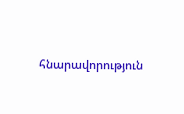հնարավորություն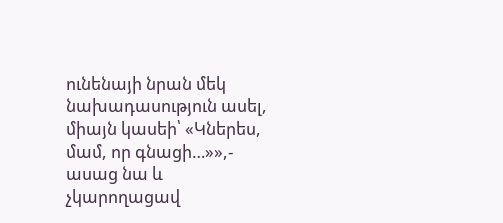ունենայի նրան մեկ նախադասություն ասել, միայն կասեի՝ «Կներես, մամ, որ գնացի…»»,- ասաց նա և չկարողացավ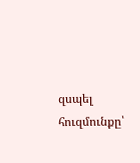զսպել հուզմունքը՝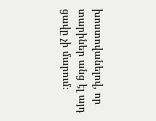խոստովանելով, որ տարիներ անց էլ այդ ցավը չի մարում։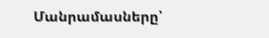Մանրամասները՝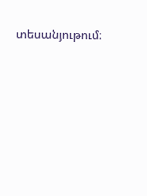տեսանյութում։